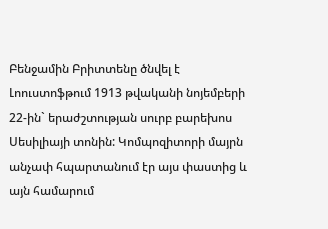Բենջամին Բրիտտենը ծնվել է Լոուստոֆթում 1913 թվականի նոյեմբերի 22-ին` երաժշտության սուրբ բարեխոս Սեսիլիայի տոնին: Կոմպոզիտորի մայրն անչափ հպարտանում էր այս փաստից և այն համարում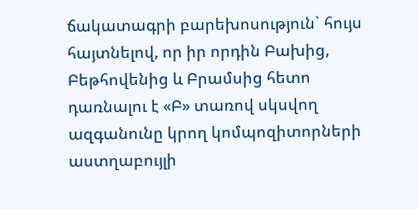ճակատագրի բարեխոսություն` հույս հայտնելով, որ իր որդին Բախից, Բեթհովենից և Բրամսից հետո դառնալու է «Բ» տառով սկսվող ազգանունը կրող կոմպոզիտորների աստղաբույլի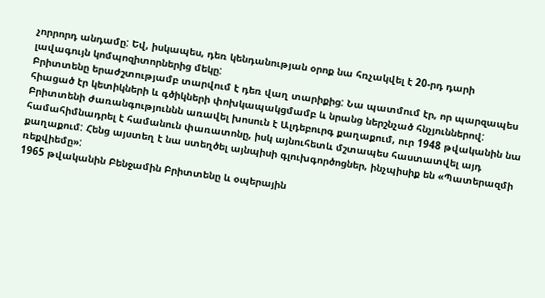չորրորդ անդամը: Եվ, իսկապես, դեռ կենդանության օրոք նա հռչակվել է 20-րդ դարի լավագույն կոմպոզիտորներից մեկը:
Բրիտտենը երաժշտությամբ տարվում է դեռ վաղ տարիքից: Նա պատմում էր, որ պարզապես հիացած էր կետիկների և գծիկների փոխկապակցմամբ և նրանց ներշնչած հնչյուններով:
Բրիտտենի ժառանգություննն առավել խոսուն է Ալդեբուրգ քաղաքում, ուր 1948 թվականին նա համահիմնադրել է համանուն փառատոնը, իսկ այնուհետև մշտապես հաստատվել այդ քաղաքում: Հենց այստեղ է նա ստեղծել այնպիսի գլուխգործոցներ, ինչպիսիք են «Պատերազմի ռեքվիեմը»:
1965 թվականին Բենջամին Բրիտտենը և օպերային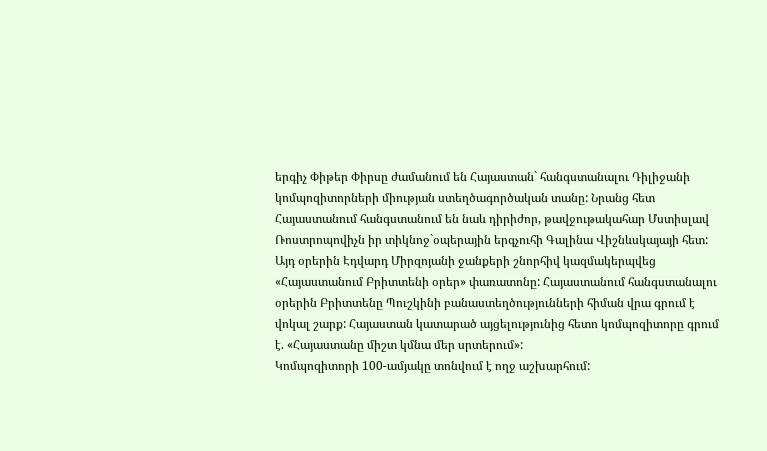երգիչ Փիթեր Փիրսը ժամանում են Հայաստան` հանգստանալու Դիլիջանի կոմպոզիտորների միության ստեղծագործական տանը: Նրանց հետ Հայաստանում հանգստանում են նաև դիրիժոր, թավջութակահար Մստիսլավ Ռոստրոպովիչն իր տիկնոջ`օպերային երգչուհի Գալինա Վիշնևսկայայի հետ:
Այդ օրերին Էդվարդ Միրզոյանի ջանքերի շնորհիվ կազմակերպվեց «Հայաստանում Բրիտտենի օրեր» փառատոնը: Հայաստանում հանգստանալու օրերին Բրիտտենը Պուշկինի բանաստեղծությունների հիման վրա գրում է վոկալ շարք: Հայաստան կատարած այցելությունից հետո կոմպոզիտորը գրում է. «Հայաստանը միշտ կմնա մեր սրտերում»:
Կոմպոզիտորի 100-ամյակը տոնվում է ողջ աշխարհում: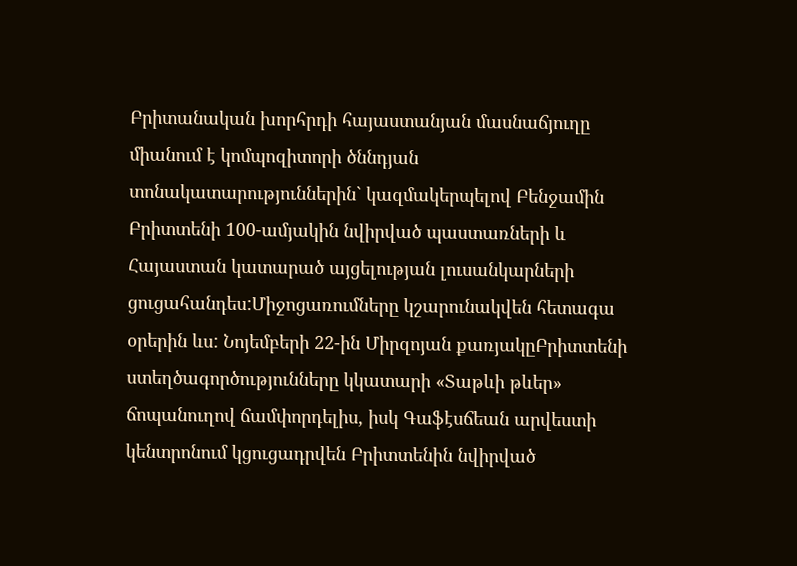Բրիտանական խորհրդի հայաստանյան մասնաճյուղը միանում է կոմպոզիտորի ծննդյան տոնակատարություններին` կազմակերպելով Բենջամին Բրիտտենի 100-ամյակին նվիրված պաստառների և Հայաստան կատարած այցելության լուսանկարների ցուցահանդես:Միջոցառումները կշարունակվեն հետագա օրերին ևս: Նոյեմբերի 22-ին Միրզոյան քառյակըԲրիտտենի ստեղծագործությունները կկատարի «Տաթևի թևեր» ճոպանուղով ճամփորդելիս, իսկ Գաֆէսճեան արվեստի կենտրոնում կցուցադրվեն Բրիտտենին նվիրված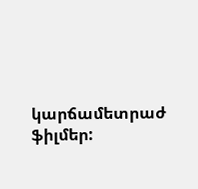կարճամետրաժ ֆիլմեր: